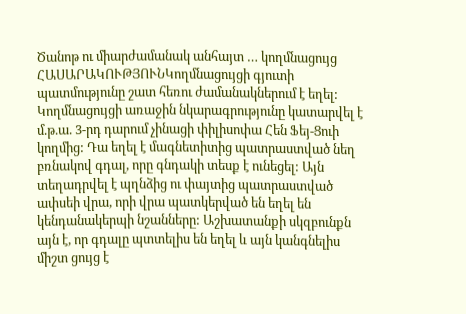Ծանոթ ու միարժամանակ անհայտ … կողմնացույց
ՀԱՍԱՐԱԿՈՒԹՅՈՒՆԿողմնացույցի գյուտի պատմությունը շատ հեռու ժամանակներում է եղել: Կողմնացույցի առաջին նկարագրությունը կատարվել է մ.թ.ա. 3-րդ դարում չինացի փիլիսոփա Հեն Ֆեյ-Ցուի կողմից: Դա եղել է մագնետիտից պատրաստված նեղ բռնակով գդալ, որը գնդակի տեսք է ունեցել: Այն տեղադրվել է պղնձից ու փայտից պատրաստված ափսեի վրա, որի վրա պատկերված են եղել են կենդանակերպի նշանները: Աշխատանքի սկզբունքն այն է, որ գդալը պտտելիս են եղել և այն կանգնելիս միշտ ցույց է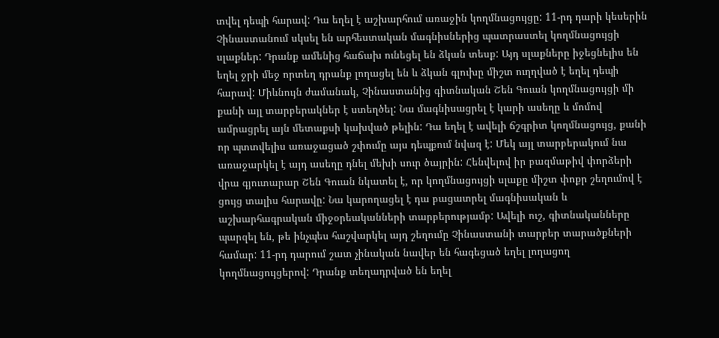տվել դեպի հարավ: Դա եղել է աշխարհում առաջին կողմնացույցը: 11-րդ դարի կեսերին Չինաստանում սկսել են արհեստական մագնիսներից պատրաստել կողմնացույցի սլաքներ: Դրանք ամենից հաճախ ունեցել են ձկան տեսք: Այդ սլաքները իջեցնելիս են եղել ջրի մեջ որտեղ դրանք լողացել են և ձկան գլուխը միշտ ուղղված է եղել դեպի հարավ: Միևնույն ժամանակ, Չինաստանից գիտնական Շեն Գուան կողմնացույցի մի քանի այլ տարբերակներ է ստեղծել: Նա մագնիսացրել է կարի ասեղը և մոմով ամրացրել այն մետաքսի կախված թելին: Դա եղել է ավելի ճշգրիտ կողմնացույց, քանի որ պտտվելիս առաջացած շփումը այս դեպքում նվազ է: Մեկ այլ տարբերակում նա առաջարկել է այդ ասեղը դնել մեխի սուր ծայրին: Հենվելով իր բազմաթիվ փորձերի վրա գյուտարար Շեն Գուան նկատել է, որ կողմնացույցի սլաքը միշտ փոքր շեղումով է ցույց տալիս հարավը: Նա կարողացել է դա բացատրել մագնիսական և աշխարհագրական միջօրեականների տարբերությամբ: Ավելի ուշ, գիտնականները պարզել են, թե ինչպես հաշվարկել այդ շեղումը Չինաստանի տարբեր տարածքների համար: 11-րդ դարում շատ չինական նավեր են հագեցած եղել լողացող կողմնացույցերով: Դրանք տեղադրված են եղել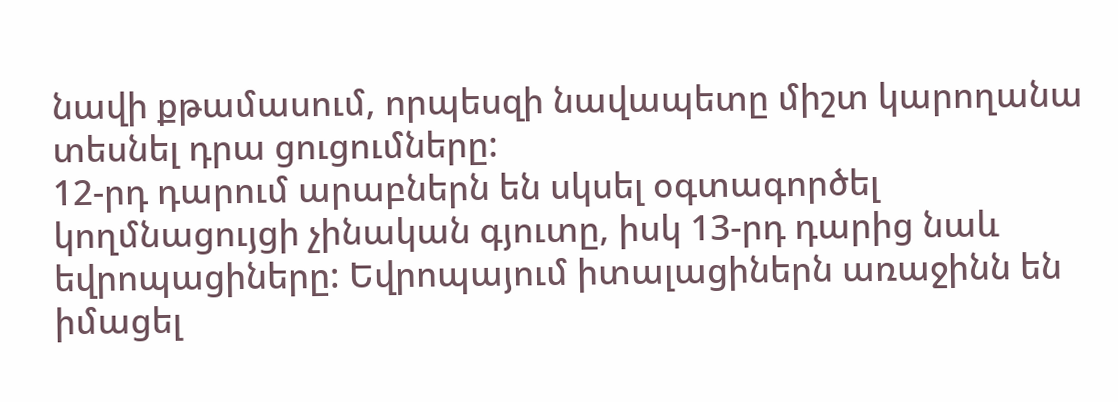նավի քթամասում, որպեսզի նավապետը միշտ կարողանա տեսնել դրա ցուցումները:
12-րդ դարում արաբներն են սկսել օգտագործել կողմնացույցի չինական գյուտը, իսկ 13-րդ դարից նաև եվրոպացիները: Եվրոպայում իտալացիներն առաջինն են իմացել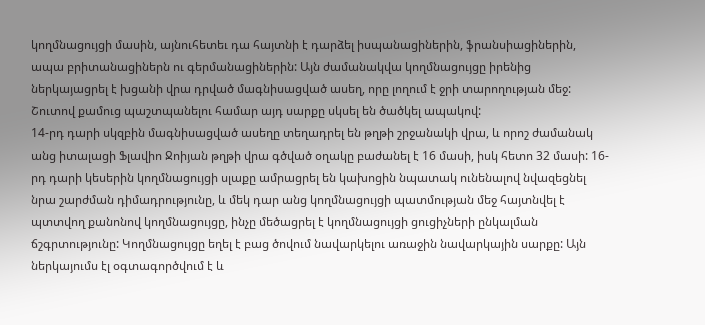կողմնացույցի մասին, այնուհետեւ դա հայտնի է դարձել իսպանացիներին, ֆրանսիացիներին, ապա բրիտանացիներն ու գերմանացիներին: Այն ժամանակվա կողմնացույցը իրենից ներկայացրել է խցանի վրա դրված մագնիսացված ասեղ, որը լողում է ջրի տարողության մեջ: Շուտով քամուց պաշտպանելու համար այդ սարքը սկսել են ծածկել ապակով:
14-րդ դարի սկզբին մագնիսացված ասեղը տեղադրել են թղթի շրջանակի վրա, և որոշ ժամանակ անց իտալացի Ֆլավիո Ջոիյան թղթի վրա գծված օղակը բաժանել է 16 մասի, իսկ հետո 32 մասի: 16-րդ դարի կեսերին կողմնացույցի սլաքը ամրացրել են կախոցին նպատակ ունենալով նվազեցնել նրա շարժման դիմադրությունը, և մեկ դար անց կողմնացույցի պատմության մեջ հայտնվել է պտտվող քանոնով կողմնացույցը, ինչը մեծացրել է կողմնացույցի ցուցիչների ընկալման ճշգրտությունը: Կողմնացույցը եղել է բաց ծովում նավարկելու առաջին նավարկային սարքը: Այն ներկայումս էլ օգտագործվում է և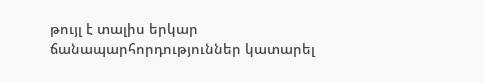թույլ է տալիս երկար ճանապարհորդություններ կատարել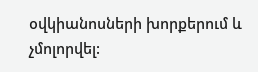օվկիանոսների խորքերում և չմոլորվել: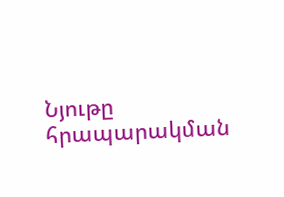Նյութը հրապարակման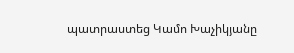պատրաստեց Կամո Խաչիկյանը